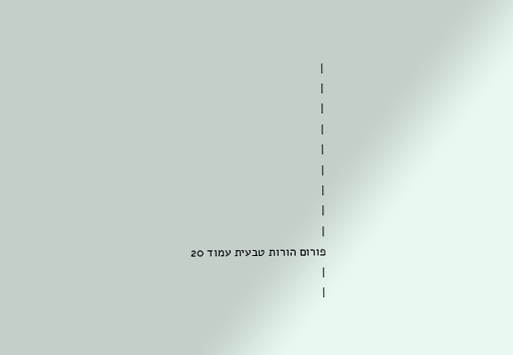|
|
|
|
|
|
|
|
|
פורום הורות טבעית עמוד 20
|
|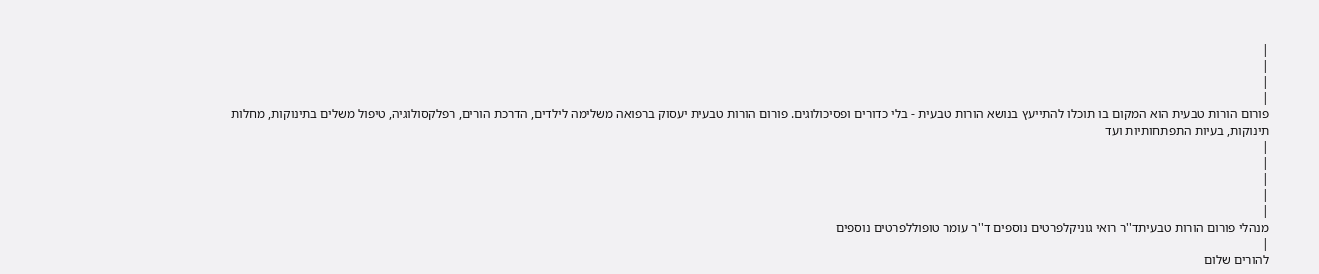|
|
|
|
פורום הורות טבעית הוא המקום בו תוכלו להתייעץ בנושא הורות טבעית - בלי כדורים ופסיכולוגים. פורום הורות טבעית יעסוק ברפואה משלימה לילדים, הדרכת הורים, רפלקסולוגיה, טיפול משלים בתינוקות, מחלות תינוקות, בעיות התפתחותיות ועד
|
|
|
|
|
מנהלי פורום הורות טבעיתד''ר רואי גוניקלפרטים נוספים ד''ר עומר טופוללפרטים נוספים
|
להורים שלום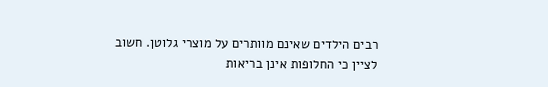רבים הילדים שאינם מוותרים על מוצרי גלוטן. חשוב לציין כי החלופות אינן בריאות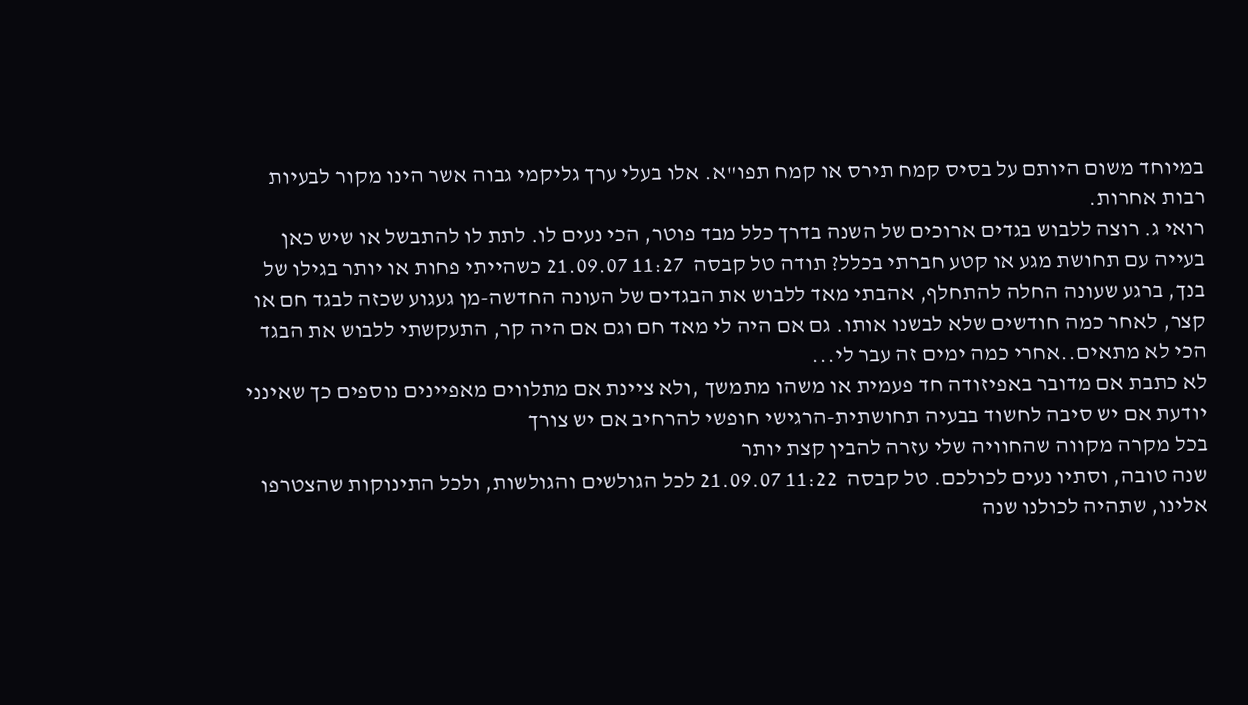במיוחד משום היותם על בסיס קמח תירס או קמח תפו"א. אלו בעלי ערך גליקמי גבוה אשר הינו מקור לבעיות רבות אחרות.
רואי ג. רוצה ללבוש בגדים ארוכים של השנה בדרך כלל מבד פוטר, הכי נעים לו. לתת לו להתבשל או שיש כאן בעייה עם תחושת מגע או קטע חברתי בכלל? תודה טל קבסה  11:27 21.09.07 כשהייתי פחות או יותר בגילו של בנך, ברגע שעונה החלה להתחלף, אהבתי מאד ללבוש את הבגדים של העונה החדשה-מן געגוע שכזה לבגד חם או קצר, לאחר כמה חודשים שלא לבשנו אותו. גם אם היה לי מאד חם וגם אם היה קר, התעקשתי ללבוש את הבגד הכי לא מתאים..אחרי כמה ימים זה עבר לי...
לא כתבת אם מדובר באפיזודה חד פעמית או משהו מתמשך ,ולא ציינת אם מתלווים מאפיינים נוספים כך שאינני יודעת אם יש סיבה לחשוד בבעיה תחושתית-הרגישי חופשי להרחיב אם יש צורך
בכל מקרה מקווה שהחוויה שלי עזרה להבין קצת יותר
שנה טובה, וסתיו נעים לכולכם. טל קבסה  11:22 21.09.07 לכל הגולשים והגולשות, ולכל התינוקות שהצטרפו אלינו, שתהיה לכולנו שנה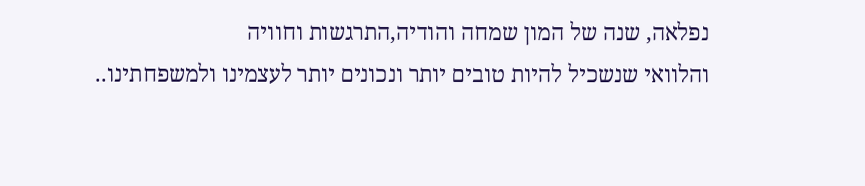נפלאה, שנה של המון שמחה והודיה,התרגשות וחוויה
והלוואי שנשכיל להיות טובים יותר ונכונים יותר לעצמינו ולמשפחתינו..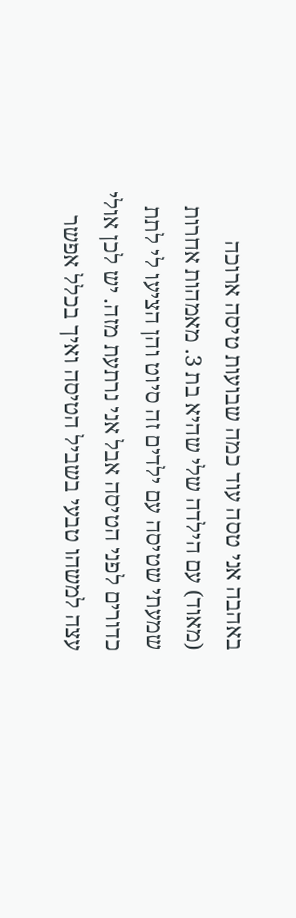באהבה אני טסה עוד כמה שבועות טיסה ארוכה (מאוד) עם הילדה שלי שהיא בת 3. מאמהות אחרות שמעתי שטיסה עם ילדים זה סיוט והן הציעו לי לתת כדורים לפני הטיסה אבל אני נרתעת מזה. יש לכן אולי עצה למשהו טבעי בשביל הטיסה ואיך בכלל אפשר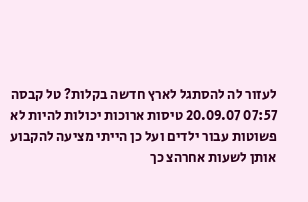לעזור לה להסתגל לארץ חדשה בקלות? טל קבסה  07:57 20.09.07 טיסות ארוכות יכולות להיות לא פשוטות עבור ילדים ועל כן הייתי מציעה להקבוע אותן לשעות אחרהצ כך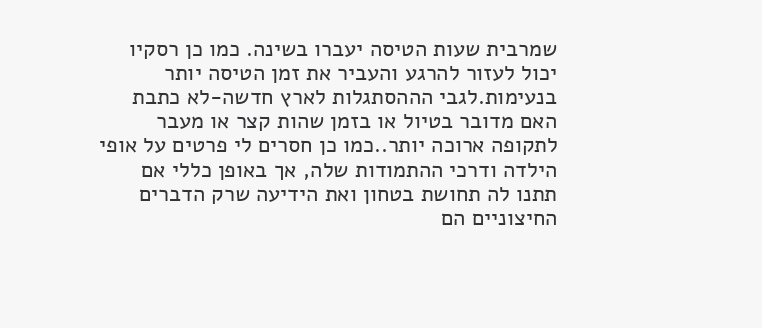שמרבית שעות הטיסה יעברו בשינה. כמו כן רסקיו יכול לעזור להרגע והעביר את זמן הטיסה יותר בנעימות.לגבי הההסתגלות לארץ חדשה-לא כתבת האם מדובר בטיול או בזמן שהות קצר או מעבר לתקופה ארוכה יותר..כמו כן חסרים לי פרטים על אופי הילדה ודרכי ההתמודות שלה, אך באופן כללי אם תתנו לה תחושת בטחון ואת הידיעה שרק הדברים החיצוניים הם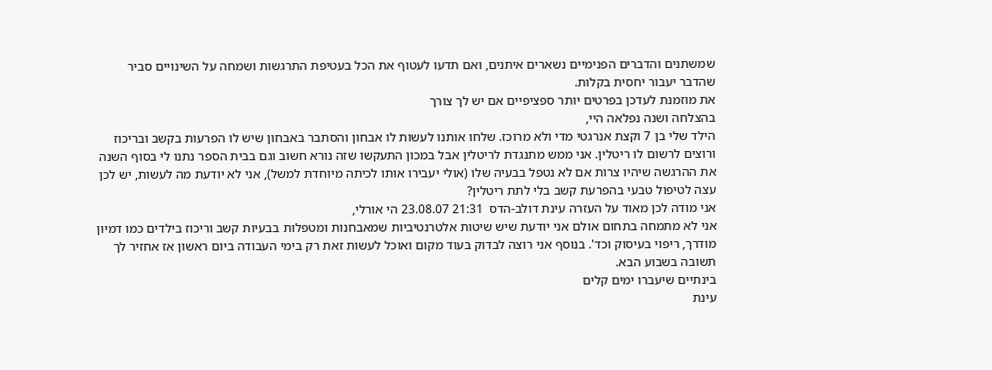שמשתנים והדברים הפנימיים נשארים איתנים, ואם תדעו לעטוף את הכל בעטיפת התרגשות ושמחה על השינויים סביר שהדבר יעבור יחסית בקלות.
את מוזמנת לעדכן בפרטים יותר ספציפיים אם יש לך צורך
בהצלחה ושנה נפלאה היי,
הילד שלי בן 7 וקצת אנרגטי מדי ולא מרוכז. שלחו אותנו לעשות לו אבחון והסתבר באבחון שיש לו הפרעות בקשב ובריכוז ורוצים לרשום לו ריטלין. אני ממש מתנגדת לריטלין אבל במכון התעקשו שזה נורא חשוב וגם בבית הספר נתנו לי בסוף השנה את ההרגשה שיהיו צרות אם לא נטפל בבעיה שלו (אולי יעבירו אותו לכיתה מיוחדת למשל), אני לא יודעת מה לעשות, יש לכן עצה לטיפול טבעי בהפרעת קשב בלי לתת ריטלין?
אני מודה לכן מאוד על העזרה עינת דולב-הדס  21:31 23.08.07 הי אורלי,
אני לא מתמחה בתחום אולם אני יודעת שיש שיטות אלטרנטיביות שמאבחנות ומטפלות בבעיות קשב וריכוז בילדים כמו דמיון מודרך, ריפוי בעיסוק וכד'. בנוסף אני רוצה לבדוק בעוד מקום ואוכל לעשות זאת רק בימי העבודה ביום ראשון אז אחזיר לך תשובה בשבוע הבא.
בינתיים שיעברו ימים קלים
עינת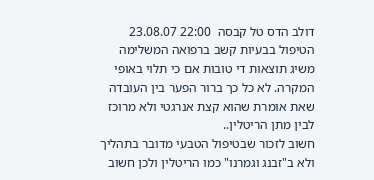דולב הדס טל קבסה  22:00 23.08.07 הטיפול בבעיות קשב ברפואה המשלימה משיג תוצאות די טובות אם כי תלוי באופי המקרה. לא כל כך ברור הפער בין העובדה שאת אומרת שהוא קצת אנרגטי ולא מרוכז לבין מתן הריטלין..
חשוב לזכור שבטיפול הטבעי מדובר בתהליך ולא ב"זבנג וגמרנו" כמו הריטלין ולכן חשוב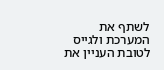לשתף את המערכת ולגייס לטובת העניין את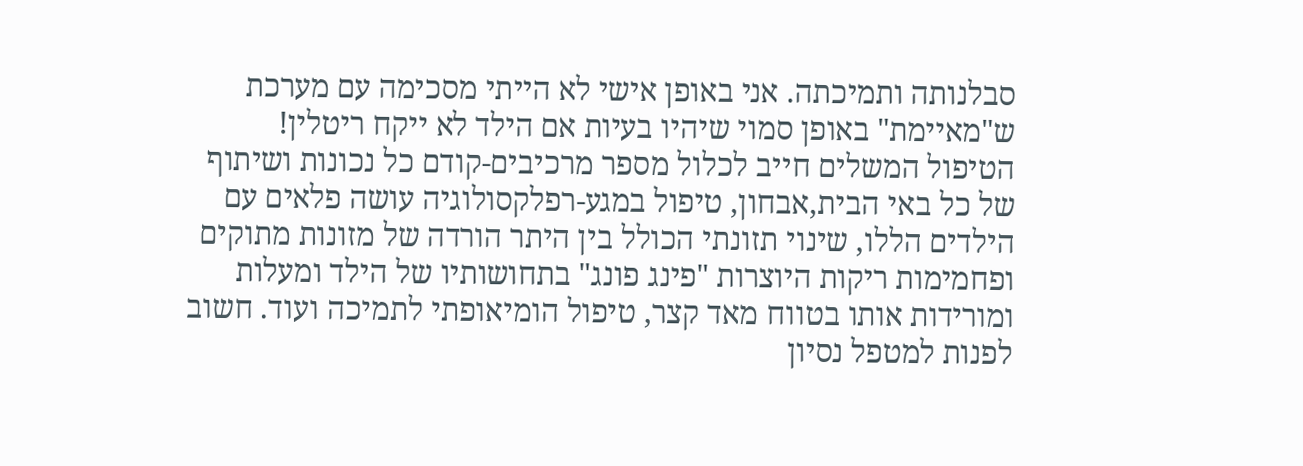סבלנותה ותמיכתה. אני באופן אישי לא הייתי מסכימה עם מערכת ש"מאיימת" באופן סמוי שיהיו בעיות אם הילד לא ייקח ריטלין!
הטיפול המשלים חייב לכלול מספר מרכיבים-קודם כל נכונות ושיתוף של כל באי הבית,אבחון, טיפול במגע-רפלקסולוגיה עושה פלאים עם הילדים הללו, שינוי תזונתי הכולל בין היתר הורדה של מזונות מתוקים ופחמימות ריקות היוצרות "פינג פונג" בתחושותיו של הילד ומעלות ומורידות אותו בטווח מאד קצר, טיפול הומיאופתי לתמיכה ועוד. חשוב לפנות למטפל נסיון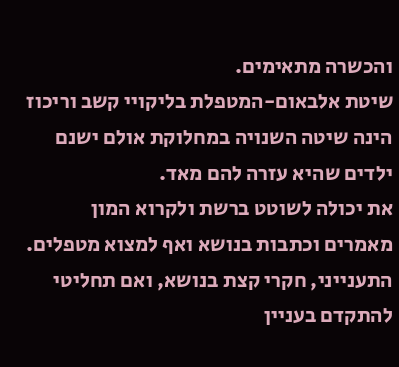והכשרה מתאימים.
שיטת אלבאום-המטפלת בליקויי קשב וריכוז הינה שיטה השנויה במחלוקת אולם ישנם ילדים שהיא עזרה להם מאד.
את יכולה לשוטט ברשת ולקרוא המון מאמרים וכתבות בנושא ואף למצוא מטפלים.
התענייני, חקרי קצת בנושא, ואם תחליטי להתקדם בעניין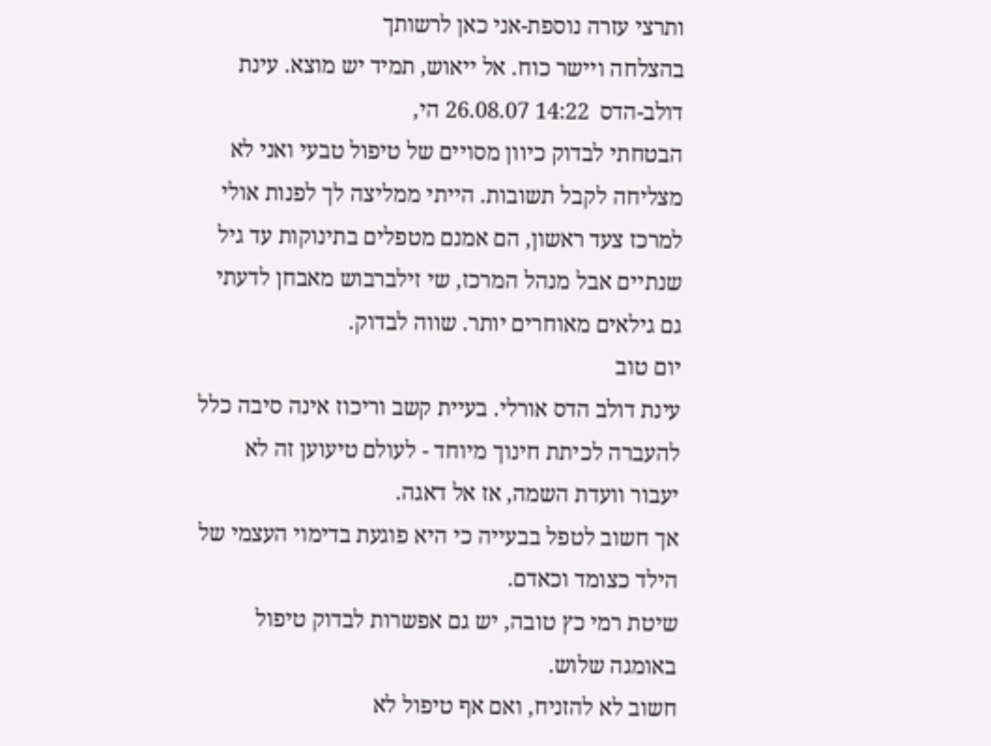ותרצי עזרה נוספת-אני כאן לרשותך
בהצלחה ויישר כוח. אל ייאוש, תמיד יש מוצא. עינת דולב-הדס  14:22 26.08.07 הי,
הבטחתי לבדוק כיוון מסויים של טיפול טבעי ואני לא מצליחה לקבל תשובות. הייתי ממליצה לך לפנות אולי למרכז צעד ראשון, הם אמנם מטפלים בתינוקות עד גיל שנתיים אבל מנהל המרכז, שי זילברבוש מאבחן לדעתי גם גילאים מאוחרים יותר. שווה לבדוק.
יום טוב
עינת דולב הדס אורלי. בעיית קשב וריכוז אינה סיבה כלל להעברה לכיתת חינוך מיוחד - לעולם טיעוען זה לא יעבור וועדת השמה, אז אל דאגה.
אך חשוב לטפל בבעייה כי היא פוגעת בדימוי העצמי של הילד כצומד וכאדם.
שיטת רמי כץ טובה, יש גם אפשרות לבדוק טיפול באומגה שלוש.
חשוב לא להזניח, ואם אף טיפול לא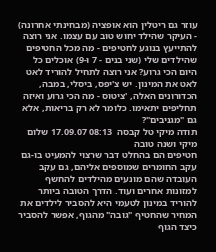עוזר גם ריטלין הוא אופציה (מבחינתי אחרונה) - העיקר שהילד יחוש טוב עם עצמו. אני רוצה להתייעץ בנוגע לחטיפים - מה מכל החטיפים שהילדים שלי (שני בנים - 7 ו-9) אוכלים כל היום הכי גרוע? אני רוצה לתחיל להוריד לאט לאט את המינון. יש צ'יפס, ביסלי, במבה, הכדורונים האלה, 'ציטוס - מה הכי גרוע ואיזה תחליפים יתאימו. כלומר לא רק בריאות, אלא גם "מגניבים"?
תודה מיקי טל קבסה  08:13 17.09.07 שלום מיקי ושנה טובה
חטיפים הם בהחלט דבר שרצוי להמעיט בו-גם עקב החומרים שמוספים אליהם, גם עקב העובדה שהם מונעים מהילדים להחשף למזונות אחרים ועוד. הדרך הטובה ביותר להוריד במינון לטעמי היא להסביר לילדים את המחיר שהחטיף "גובה" מהגוף, אפשר להסביר כיצד הגוף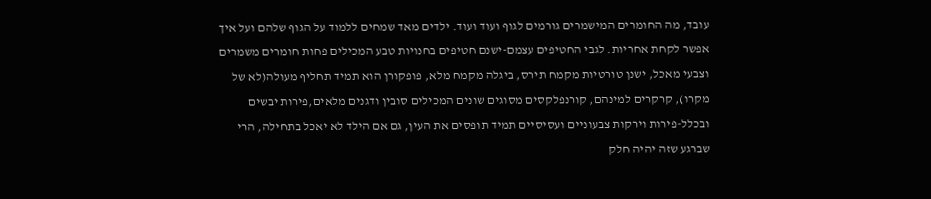עובד, מה החומרים המישמרים גורמים לגוף ועוד ועוד. ילדים מאד שמחים ללמוד על הגוף שלהם ועל איך אפשר לקחת אחריות. לגבי החטיפים עצמם-ישנם חטיפים בחנויות טבע המכילים פחות חומרים משמרים וצבעי מאכל, ישנן טורטיות מקמח תירס, ביגלה מקמח מלא, פופקורן הוא תמיד תחליף מעולה(לא של מקרו), קרקרים למינהם, קורנפלקסים מסוגים שונים המכילים סובין ודגנים מלאים,פירות יבשים ובכלל-פירות וירקות צבעוניים ועסיסיים תמיד תופסים את העין, גם אם הילד לא יאכל בתחילה, הרי שברגע שזה יהיה חלק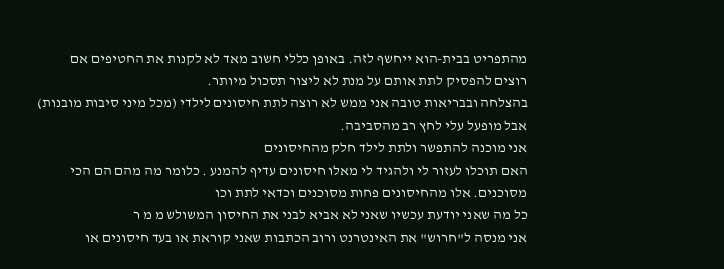מהתפריט בבית-הוא ייחשף לזה. באופן כללי חשוב מאד לא לקנות את החטיפים אם רוצים להפסיק לתת אותם על מנת לא ליצור תסכול מיותר.
בהצלחה ובבריאות טובה אני ממש לא רוצה לתת חיסונים לילדי (מכל מיני סיבות מובנות) אבל מופעל עלי לחץ רב מהסביבה.
אני מוכנה להתפשר ולתת לילד חלק מהחיסונים
האם תוכלו לעזור לי ולהגיד לי מאלו חיסונים עדיף להמנע . כלומר מה מהם הם הכי מסוכנים. אלו מהחיסונים פחות מסוכנים וכדאי לתת וכו
כל מה שאני יודעת עכשיו שאני לא אביא לבני את החיסון המשולש מ מ ר
אני מנסה ל"חרוש" את האינטרנט ורוב הכתבות שאני קוראת או בעד חיסונים או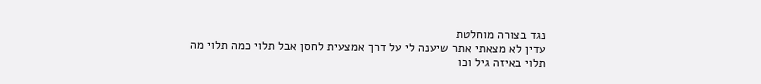נגד בצורה מוחלטת
עדין לא מצאתי אתר שיענה לי על דרך אמצעית לחסן אבל תלוי כמה תלוי מה תלוי באיזה גיל וכו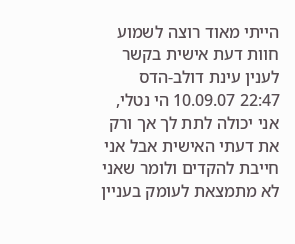הייתי מאוד רוצה לשמוע חוות דעת אישית בקשר לענין עינת דולב-הדס  22:47 10.09.07 הי נטלי,
אני יכולה לתת לך אך ורק את דעתי האישית אבל אני חייבת להקדים ולומר שאני לא מתמצאת לעומק בעניין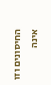החיסונים וזו אינה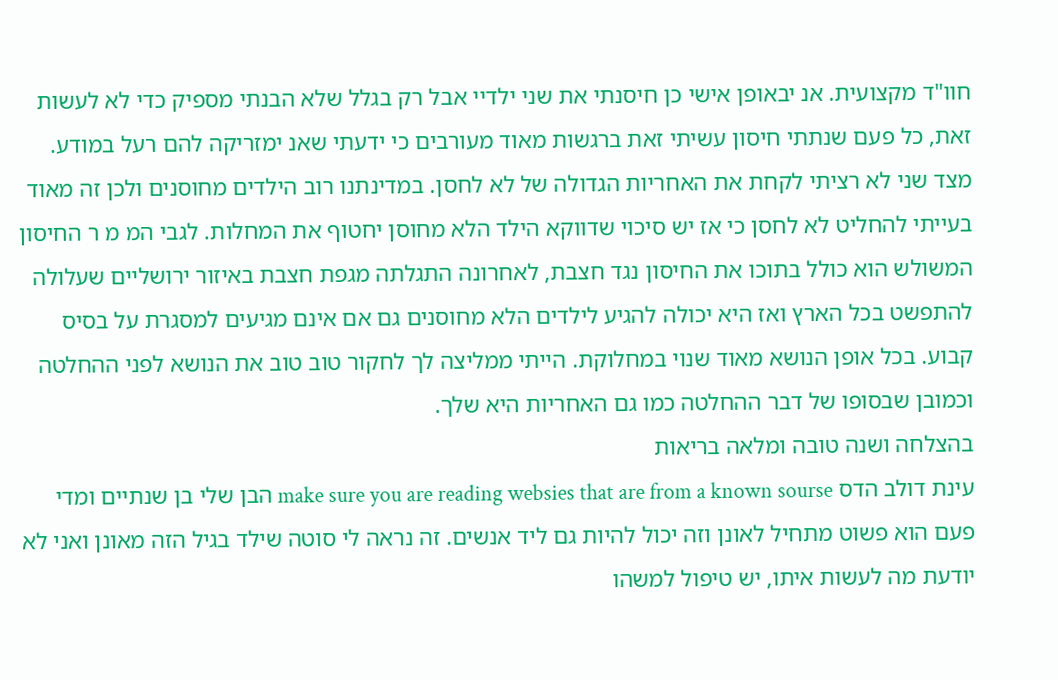חוו"ד מקצועית. אנ יבאופן אישי כן חיסנתי את שני ילדיי אבל רק בגלל שלא הבנתי מספיק כדי לא לעשות זאת, כל פעם שנתתי חיסון עשיתי זאת ברגשות מאוד מעורבים כי ידעתי שאנ ימזריקה להם רעל במודע. מצד שני לא רציתי לקחת את האחריות הגדולה של לא לחסן. במדינתנו רוב הילדים מחוסנים ולכן זה מאוד בעייתי להחליט לא לחסן כי אז יש סיכוי שדווקא הילד הלא מחוסן יחטוף את המחלות. לגבי המ מ ר החיסון המשולש הוא כולל בתוכו את החיסון נגד חצבת, לאחרונה התגלתה מגפת חצבת באיזור ירושליים שעלולה להתפשט בכל הארץ ואז היא יכולה להגיע לילדים הלא מחוסנים גם אם אינם מגיעים למסגרת על בסיס קבוע. בכל אופן הנושא מאוד שנוי במחלוקת. הייתי ממליצה לך לחקור טוב טוב את הנושא לפני ההחלטה וכמובן שבסופו של דבר ההחלטה כמו גם האחריות היא שלך.
בהצלחה ושנה טובה ומלאה בריאות
עינת דולב הדס make sure you are reading websies that are from a known sourse הבן שלי בן שנתיים ומדי פעם הוא פשוט מתחיל לאונן וזה יכול להיות גם ליד אנשים. זה נראה לי סוטה שילד בגיל הזה מאונן ואני לא יודעת מה לעשות איתו, יש טיפול למשהו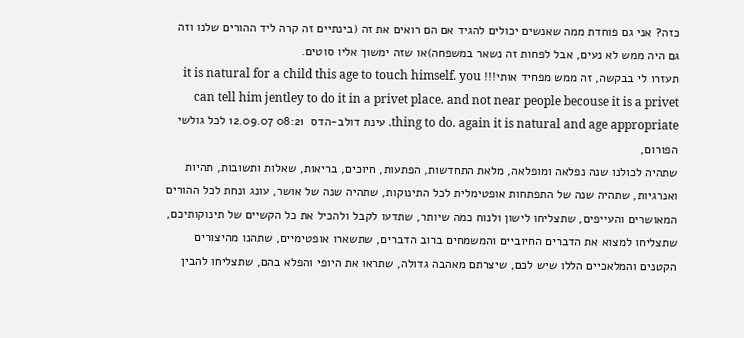כזה? אני גם פוחדת ממה שאנשים יכולים להגיד אם הם רואים את זה (בינתיים זה קרה ליד ההורים שלנו וזה גם היה ממש לא נעים, אבל לפחות זה נשאר במשפחה)או שזה ימשוך אליו סוטים.
תעזרו לי בבקשה, זה ממש מפחיד אותי!!! it is natural for a child this age to touch himself. you can tell him jentley to do it in a privet place. and not near people becouse it is a privet thing to do. again it is natural and age appropriate. עינת דולב-הדס  08:21 12.09.07 לכל גולשי הפורום,
שתהיה לכולנו שנה נפלאה ומופלאה, מלאת התחדשות, הפתעות, חיוכים, בריאות, שאלות ותשובות, תהיות ואנרגיות, שתהיה שנה של התפתחות אופטימלית לכל התינוקות, שתהיה שנה של אושר, עונג ונחת לכל ההורים המאושרים והעייפים, שתצליחו לישון ולנוח כמה שיותר, שתדעו לקבל ולהכיל את כל הקשיים של תינוקותיכם, שתצליחו למצוא את הדברים החיוביים והמשמחים ברוב הדברים, שתשארו אופטימיים, שתהנו מהיצורים הקטנים והמלאכיים הללו שיש לכם, שיצרתם מאהבה גדולה, שתראו את היופי והפלא בהם, שתצליחו להבין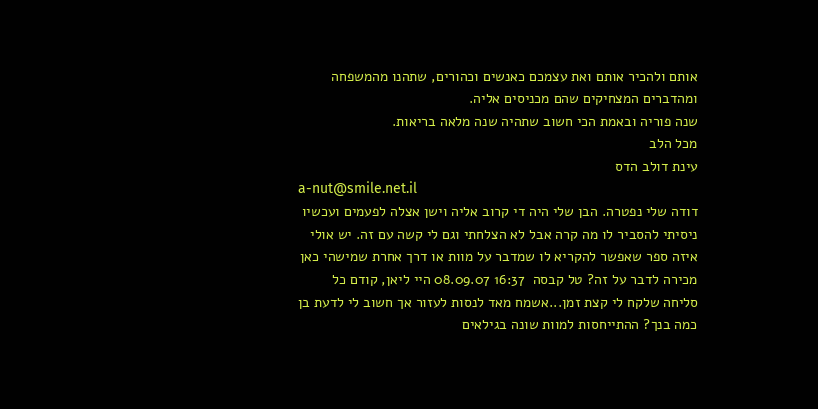אותם ולהכיר אותם ואת עצמכם כאנשים וכהורים, שתהנו מהמשפחה ומהדברים המצחיקים שהם מכניסים אליה.
שנה פוריה ובאמת הכי חשוב שתהיה שנה מלאה בריאות.
מכל הלב
עינת דולב הדס
a-nut@smile.net.il
דודה שלי נפטרה. הבן שלי היה די קרוב אליה וישן אצלה לפעמים ועכשיו ניסיתי להסביר לו מה קרה אבל לא הצלחתי וגם לי קשה עם זה. יש אולי איזה ספר שאפשר להקריא לו שמדבר על מוות או דרך אחרת שמישהי כאן מכירה לדבר על זה? טל קבסה  16:37 08.09.07 היי ליאן, קודם כל סליחה שלקח לי קצת זמן...אשמח מאד לנסות לעזור אך חשוב לי לדעת בן כמה בנך? ההתייחסות למוות שונה בגילאים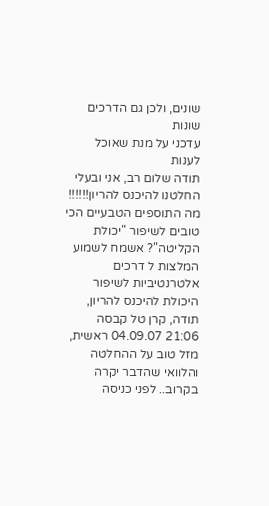שונים, ולכן גם הדרכים שונות
עדכני על מנת שאוכל לענות
תודה שלום רב, אני ובעלי החלטנו להיכנס להריון!!!!!! מה התוספים הטבעיים הכי טובים לשיפור "יכולת הקליטה"? אשמח לשמוע המלצות ל דרכים אלטרנטיביות לשיפור היכולת להיכנס להריון,
תודה, קרן טל קבסה  21:06 04.09.07 ראשית, מזל טוב על ההחלטה והלוואי שהדבר יקרה בקרוב.. לפני כניסה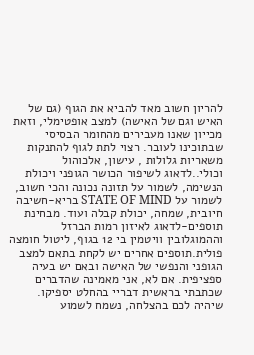להריון חשוב מאד להביא את הגוף (גם של האיש וגם של האישה) למצב אופטימלי, וזאת מכייון שאנו מעבירים מהחומר הבסיסי שבתוכינו לעובר. רצוי לתת לגוף להתנקות משאריות גלולות , עישון, אלכוהול וכולי..לדאוג לשיפור הכושר הגופני ויכולת הנשימה, לשמור על תזונה נכונה והכי חשוב, לשמור על STATE OF MIND בריא-חשיבה חיובית, שמחה, יכולת קבלה ועוד. מבחינת תוספים-לדאוג לאיזון רמות הברזל וההמוגלובין וויטמין בי 12 בגוף, ליטול חומצה פולית.תוספים אחרים יש לקחת בתאם למצב הגופני והנפשי של האישה ובאם יש בעיה ספציפית. אם לא, אני מאמינה שהדברים שכתבתי בראשית דבריי בהחלט יספיקו.
שיהיה לכם בהצלחה, נשמח לשמוע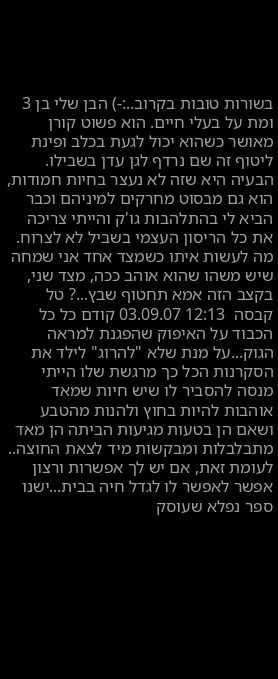בשורות טובות בקרוב..:-) הבן שלי בן 3 ומת על בעלי חיים. הוא פשוט קורן מאושר כשהוא יכול לגעת בכלב ופינת ליטוף זה שם נרדף לגן עדן בשבילו. הבעיה היא שזה לא נעצר בחיות חמודות, הוא גם מבסוט מחרקים למיניהם וכבר הביא לי בהתלהבות גו'ק והייתי צריכה את כל הריסון העצמי בשביל לא לצרוח. מה לעשות איתו כשמצד אחד אני שמחה שיש משהו שהוא אוהב ככה, מצד שני, בקצב הזה אמא תחטוף שבץ...? טל קבסה  12:13 03.09.07 קודם כל כל הכבוד על האיפוק שהפגנת למראה הגוק...על מנת שלא "להרוג" לילד את הסקרנות הכל כך מרגשת שלו הייתי מנסה להסביר לו שיש חיות שמאד אוהבות להיות בחוץ ולהנות מהטבע ושאם הן בטעות מגיעות הביתה הן מאד מתבלבלות ומבקשות מיד לצאת החוצה.. לעומת זאת, אם יש לך אפשרות ורצון אפשר לאפשר לו לגדל חיה בבית...ישנו ספר נפלא שעוסק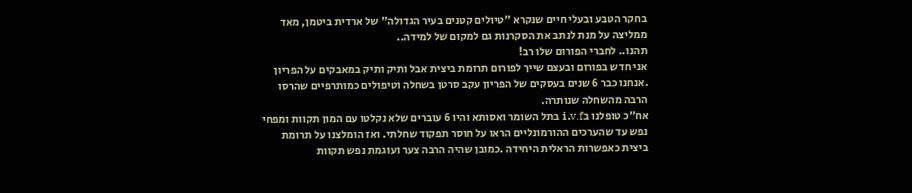בחקר הטבע ובעלי חיים שנקרא "טיולים קטנים בעיר הגדולה" של ארדית ביטמן, מאד ממליצה על מנת לנתב את הסקרנות גם למקום של למידה..
תהנו.. לחברי הפורום שלו רב!
אני חדש בפורום ובעצם שייך לפורום תרומת ביצית אבל ותיק ותיק במאבקים על הפריון .אנחנו כבר 6 שנים בעסקים של הפריון עקב סרטן בשחלה וטיפולים כמותרפיים שהרסו הרבה מהשחלה שנותרה.
אח"כ טופלנו בi.v.f בתל השומר ואסותא והיו 6 עוברים שלא נקלטו עם המון תקוות ומפחי נפש עד שהערכים ההורמונליים הראו על חוסר תפקוד שחלתי. ואז הומלצנו על תרומת ביצית כאפשרות הראלית היחידה .כמובן שהיה הרבה צער ועוגמת נפש תקוות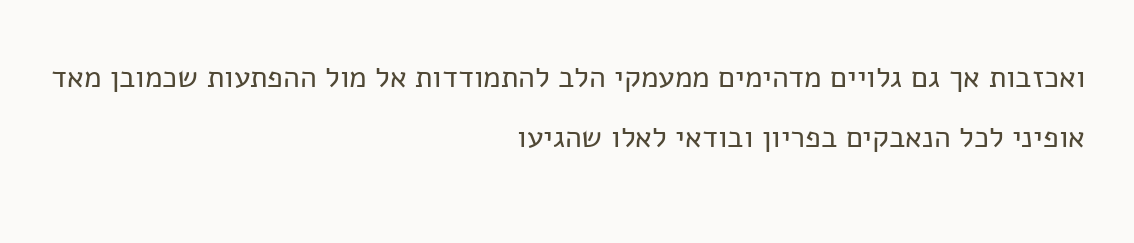ואכזבות אך גם גלויים מדהימים ממעמקי הלב להתמודדות אל מול ההפתעות שכמובן מאד אופיני לכל הנאבקים בפריון ובודאי לאלו שהגיעו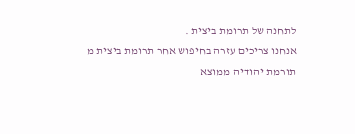לתחנה של תרומת ביצית .
אנחנו צריכים עזרה בחיפוש אחר תרומת ביצית מ תורמת יהודיה ממוצא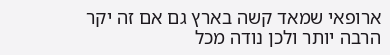ארופאי שמאד קשה בארץ גם אם זה יקר הרבה יותר ולכן נודה מכל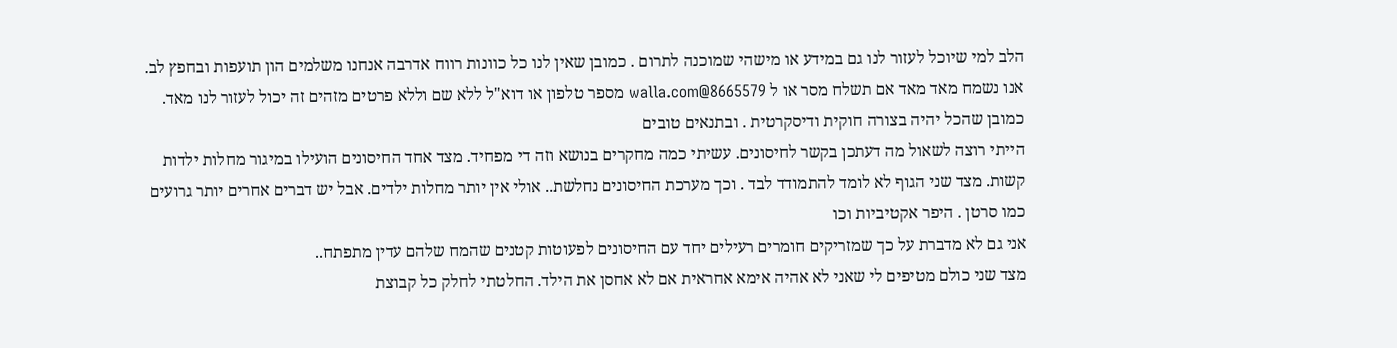הלב למי שיוכל לעזור לנו גם במידע או מישהי שמוכנה לתרום . כמובן שאין לנו כל כוונות רווח אדרבה אנחנו משלמים הון תועפות ובחפץ לב. אנו נשמח מאד מאד אם תשלח מסר או ל 8665579@walla.com מספר טלפון או דוא"ל ללא שם וללא פרטים מזהים זה יכול לעזור לנו מאד. כמובן שהכל יהיה בצורה חוקית ודיסקרטית . ובתנאים טובים
הייתי רוצה לשאול מה דעתכן בקשר לחיסונים. עשיתי כמה מחקרים בנושא וזה די מפחיד. מצד אחד החיסונים הועילו במיגור מחלות ילדות קשות. מצד שני הגוף לא לומד להתמודד לבד . וכך מערכת החיסונים נחלשת.. אולי אין יותר מחלות ילדים. אבל יש דברים אחרים יותר גרועים כמו סרטן . היפר אקטיביות וכו
אני גם לא מדברת על כך שמזריקים חומרים רעילים יחד עם החיסונים לפעוטות קטנים שהמח שלהם עדין מתפתח..
מצד שני כולם מטיפים לי שאני לא אהיה אימא אחראית אם לא אחסן את הילד. החלטתי לחלק כל קבוצת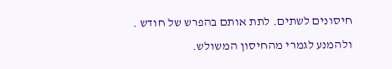חיסונים לשתים. לתת אותם בהפרש של חודש .
ולהמנע לגמרי מהחיסון המשולש.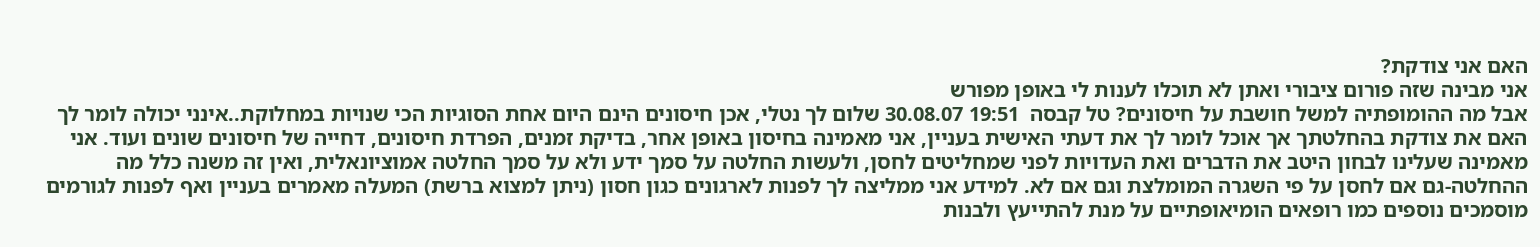האם אני צודקת?
אני מבינה שזה פורום ציבורי ואתן לא תוכלו לענות לי באופן מפורש
אבל מה ההומופתיה למשל חושבת על חיסונים? טל קבסה  19:51 30.08.07 שלום לך נטלי, אכן חיסונים הינם היום אחת הסוגיות הכי שנויות במחלוקת..אינני יכולה לומר לך האם את צודקת בהחלטתך אך אוכל לומר לך את דעתי האישית בעניין, אני מאמינה בחיסון באופן אחר, בדיקת זמנים, הפרדת חיסונים, דחייה של חיסונים שונים ועוד. אני מאמינה שעלינו לבחון היטב את הדברים ואת העדויות לפני שמחליטים לחסן, ולעשות החלטה על סמך ידע ולא על סמך החלטה אמוציונאלית, ואין זה משנה כלל מה ההחלטה-גם אם לחסן על פי השגרה המומלצת וגם אם לא. למידע אני ממליצה לך לפנות לארגונים כגון חסון (ניתן למצוא ברשת) המעלה מאמרים בעניין ואף לפנות לגורמים מוסמכים נוספים כמו רופאים הומיאופתיים על מנת להתייעץ ולבנות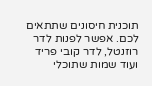תוכנית חיסונים שתתאים לכם. אפשר לפנות לדר רוזנטל, לדר קובי פריד ועוד שמות שתוכלי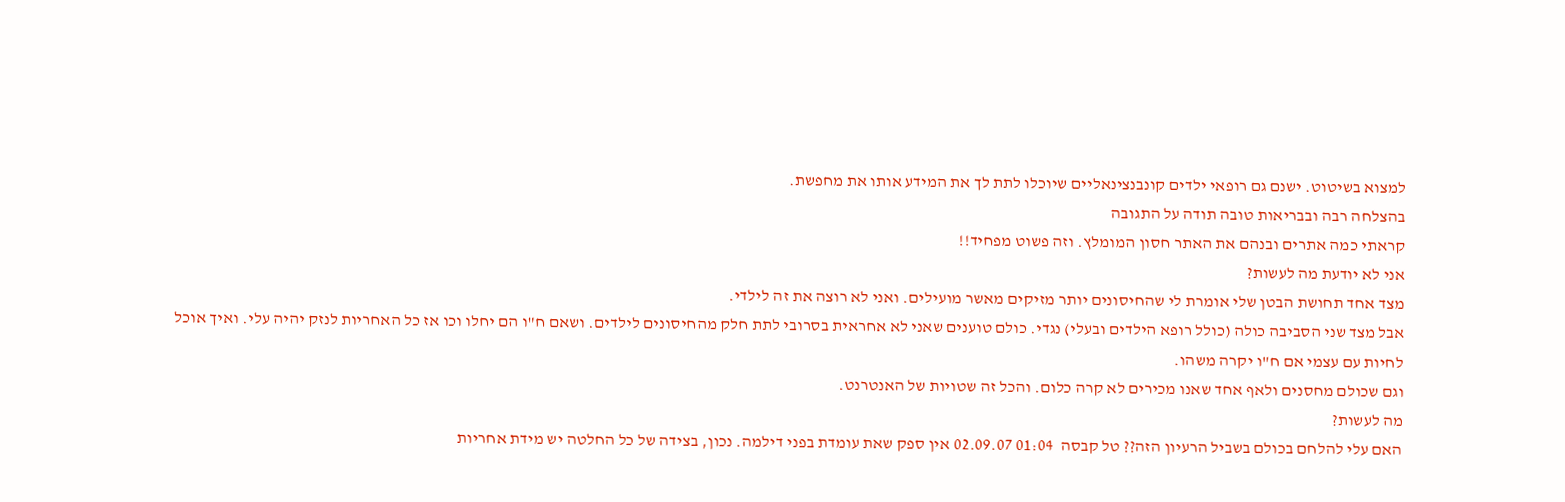למצוא בשיטוט. ישנם גם רופאי ילדים קונבנצינאליים שיוכלו לתת לך את המידע אותו את מחפשת.
בהצלחה רבה ובבריאות טובה תודה על התגובה
קראתי כמה אתרים ובנהם את האתר חסון המומלץ. וזה פשוט מפחיד!!
אני לא יודעת מה לעשות?
מצד אחד תחושת הבטן שלי אומרת לי שהחיסונים יותר מזיקים מאשר מועילים. ואני לא רוצה את זה לילדי.
אבל מצד שני הסביבה כולה (כולל רופא הילדים ובעלי) נגדי. כולם טוענים שאני לא אחראית בסרובי לתת חלק מהחיסונים לילדים. ושאם ח"ו הם יחלו וכו אז כל האחריות לנזק יהיה עלי. ואיך אוכל לחיות עם עצמי אם ח"ו יקרה משהו.
וגם שכולם מחסנים ולאף אחד שאנו מכירים לא קרה כלום. והכל זה שטויות של האנטרנט.
מה לעשות?
האם עלי להלחם בכולם בשביל הרעיון הזה?? טל קבסה  01:04 02.09.07 אין ספק שאת עומדת בפני דילמה. נכון, בצידה של כל החלטה יש מידת אחריות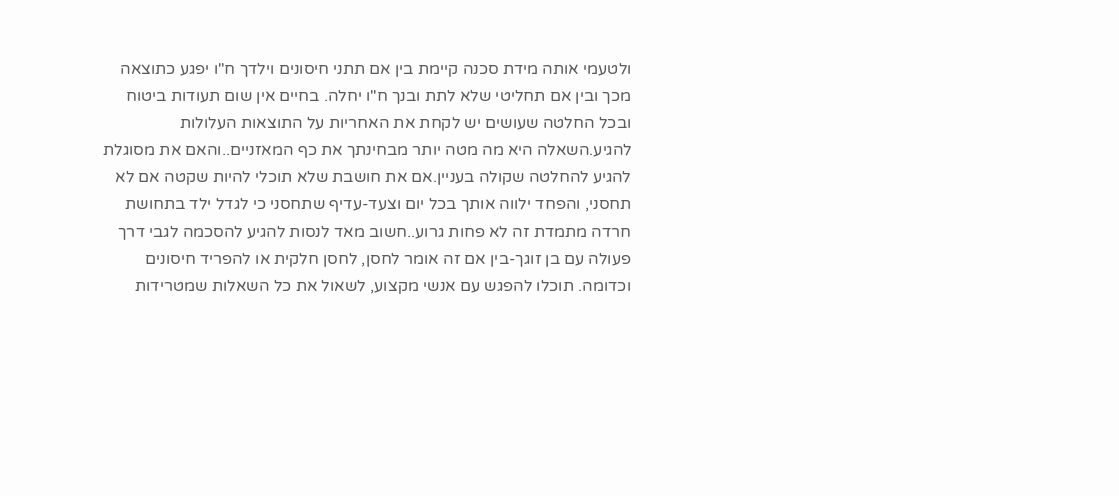ולטעמי אותה מידת סכנה קיימת בין אם תתני חיסונים וילדך ח"ו יפגע כתוצאה מכך ובין אם תחליטי שלא לתת ובנך ח"ו יחלה. בחיים אין שום תעודות ביטוח ובכל החלטה שעושים יש לקחת את האחריות על התוצאות העלולות להגיע.השאלה היא מה מטה יותר מבחינתך את כף המאזניים..והאם את מסוגלת להגיע להחלטה שקולה בעניין.אם את חושבת שלא תוכלי להיות שקטה אם לא תחסני, והפחד ילווה אותך בכל יום וצעד-עדיף שתחסני כי לגדל ילד בתחושת חרדה מתמדת זה לא פחות גרוע..חשוב מאד לנסות להגיע להסכמה לגבי דרך פעולה עם בן זוגך-בין אם זה אומר לחסן, לחסן חלקית או להפריד חיסונים וכדומה. תוכלו להפגש עם אנשי מקצוע, לשאול את כל השאלות שמטרידות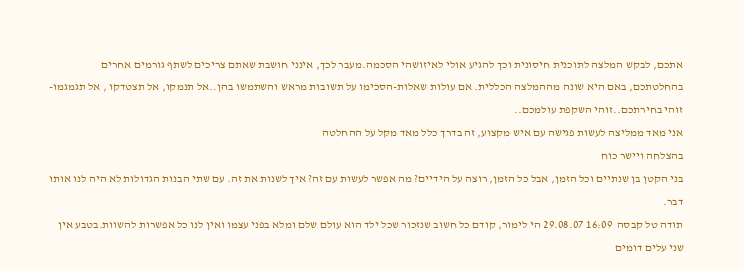אתכם, לבקש המלצה לתוכנית חיסונית וכך להגיע אולי לאיזושהי הסכמה.מעבר לכך, אינני חושבת שאתם צריכים לשתף גורמים אחרים בהחלטתכם, באם היא שונה מההמלצה הכללית. אם עולות שאלות-הסכימו על תשובות מראש והשתמשו בהן..אל תנמקו, אל תצטדקו , אל תגמגמו-זוהי בחירתכם..זוהי השקפת עולמכם..
אני מאד ממליצה לעשות פגישה עם איש מקצוע, זה בדרך כלל מאד מקל על ההחלטה
בהצלחה ויישר כוח
בני הקטן בן שנתיים וכל הזמן, אבל כל הזמן, רוצה על הידיים? מה אפשר לעשות עם זה? איך לשנות את זה. עם שתי הבנות הגדולות לא היה לנו אותו דבר.
תודה טל קבסה  16:09 29.08.07 הי לימור, קודם כל חשוב שנזכור שכל ילד הוא עולם שלם ומלא בפני עצמו ואין לנו כל אפשרות להשוות.בטבע אין שני עלים דומים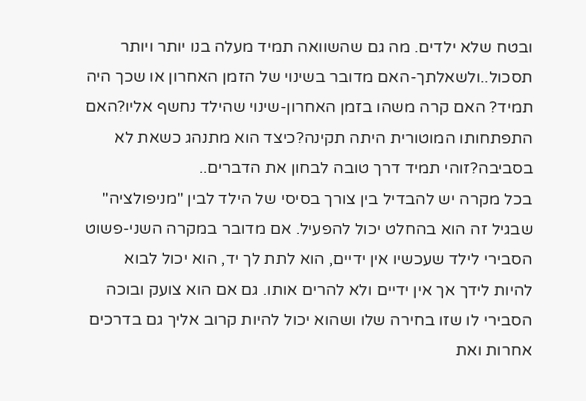ובטח שלא ילדים. מה גם שהשוואה תמיד מעלה בנו יותר ויותר תסכול..ולשאלתך-האם מדובר בשינוי של הזמן האחרון או שכך היה תמיד? האם קרה משהו בזמן האחרון-שינוי שהילד נחשף אליו?האם התפתחותו המוטורית היתה תקינה?כיצד הוא מתנהג כשאת לא בסביבה?זוהי תמיד דרך טובה לבחון את הדברים..
בכל מקרה יש להבדיל בין צורך בסיסי של הילד לבין "מניפולציה" שבגיל זה הוא בהחלט יכול להפעיל. אם מדובר במקרה השני-פשוט הסבירי לילד שעכשיו אין ידיים, הוא לתת לך יד, הוא יכול לבוא להיות לידך אך אין ידיים ולא להרים אותו. גם אם הוא צועק ובוכה הסבירי לו שזו בחירה שלו ושהוא יכול להיות קרוב אליך גם בדרכים אחרות ואת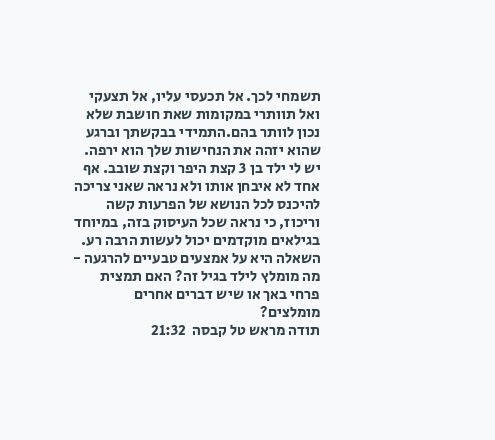תשמחי לכך. אל תכעסי עליו, אל תצעקי ואל תוותרי במקומות שאת חושבת שלא נכון לוותר בהם.התמידי בבקשתך וברגע שהוא יזהה את הנחישות שלך הוא ירפה. יש לי ילד בן 3 קצת היפר וקצת שובב. אף אחד לא איבחן אותו ולא נראה שאני צריכה להיכנס לכל הנושא של הפרעות קשה וריכוז, כי נראה שכל העיסוק בזה, במיוחד בגילאים מוקדמים יכול לעשות הרבה רע. השאלה היא על אמצעים טבעיים להרגעה - מה מומלץ לילד בגיל זה? האם תמצית פרחי באך או שיש דברים אחרים מומלצים?
תודה מראש טל קבסה  21:32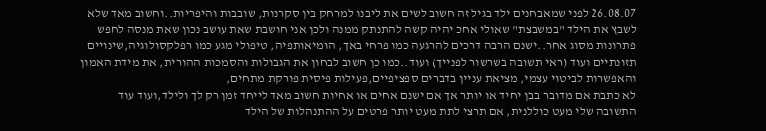26.08.07 לפני שמאבחנים ילד בגיל זה חשוב לשים את ליבנו למרחק בין סקרנות, שובבות והיפריות..וחשוב מאד שלא לשבץ את הילד "במשבצת" שאולי אחכ יהיה קשה להתנתק ממנה ולכן אני חושבת שאת עושב נכון שאת מנסה לחפש פתרונות מסוג אחר..ישנם הרבה דרכים להרגעה כמו פרחי באך, הומיאותפיה, טיפולי מגע כמו רפלקסולוגיה,שינויים תזונתיים ועוד (ראי תשובה בשרשור לפנייך) ועוד..כמו כן חשוב לבחון את הגבולות והסמכות ההורית, את מידת האמון והאפשרות לביטוי עצמי, מציאת עניין בדברים ספציפיים,פעילות פיסית פורקת מתחים,
לא כתבת אם מדובר בבן יחיד או יותר אך אם ישנם אחים או אחיות חשוב מאד לייחד זמן רק לך ולילד,ועוד עוד
התשובה שלי מעט כוללנית, אם תרצי לתת מעט יותר פרטים על ההתנהלות של הילד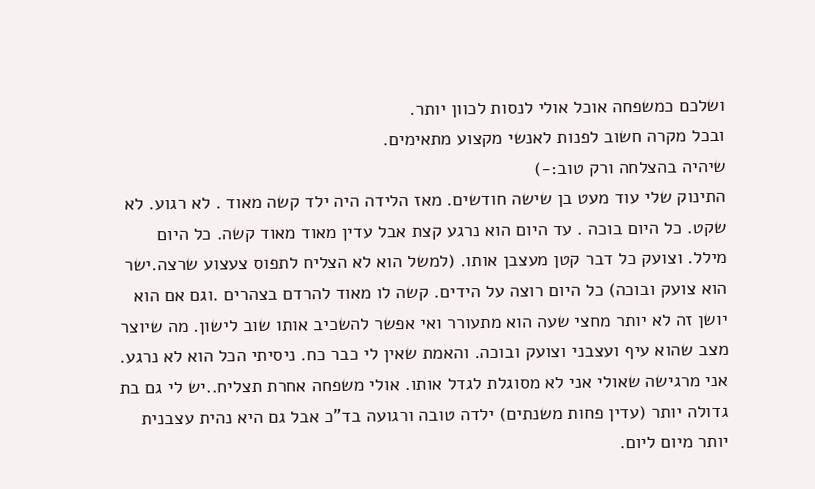ושלכם כמשפחה אוכל אולי לנסות לכוון יותר.
ובכל מקרה חשוב לפנות לאנשי מקצוע מתאימים.
שיהיה בהצלחה ורק טוב:-)
התינוק שלי עוד מעט בן שישה חודשים. מאז הלידה היה ילד קשה מאוד . לא רגוע. לא שקט. כל היום בוכה . עד היום הוא נרגע קצת אבל עדין מאוד מאוד קשה. כל היום מילל. וצועק כל דבר קטן מעצבן אותו. (למשל הוא לא הצליח לתפוס צעצוע שרצה.ישר הוא צועק ובוכה) כל היום רוצה על הידים. קשה לו מאוד להרדם בצהרים .וגם אם הוא יושן זה לא יותר מחצי שעה הוא מתעורר ואי אפשר להשכיב אותו שוב לישון. מה שיוצר מצב שהוא עיף ועצבני וצועק ובוכה. והאמת שאין לי כבר כח. ניסיתי הכל הוא לא נרגע. אני מרגישה שאולי אני לא מסוגלת לגדל אותו. אולי משפחה אחרת תצליח..יש לי גם בת גדולה יותר (עדין פחות משנתים) ילדה טובה ורגועה בד"כ אבל גם היא נהית עצבנית יותר מיום ליום.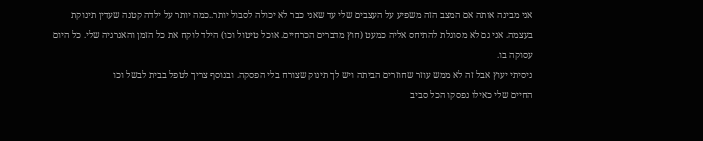אני מבינה אותה אם המצב הזה משפיע על העצבים שלי עד שאני כבר לא יכולה לסבול יותר..כמה יותר על ילדה קטנה שעדין תינוקת בעצמה. אני גם לא מסוגלת להתיחס אליה כמעט (חוץ מדברים הכרחיים. אוכל טיטול וכו) הילד לוקח את כל הזמן והאנרגיה שלי. כל היום עסוקה בו.
ניסיתי יעוץ אבל זה לא ממש עוזר שחוזרים הביתה ויש לך תינוק שצורח בלי הפסקה. ובנוסף צריך לטפל בבית לבשל וכו
החיים שלי כאילו נפסקו הכל סביב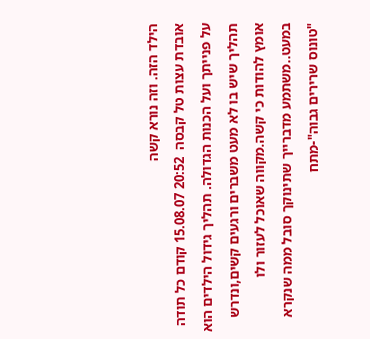הילד הזה. וזה נורא קשה
אובדת עצות טל קבסה  20:52 15.08.07 קודם כל תודה על פנייתך ועל הכנות הגדולה. תהליך גידול הילדים הוא תהליך שיש בו לא מעט משברים ורגעים קשים,ונדרש אומץ להודות כי קשה.מקווה שאוכל לעזור ולו במעט..משתמע מדברייך שתינוקך סובל ממה שנקרא "טונוס שרירים גבוה"-מתח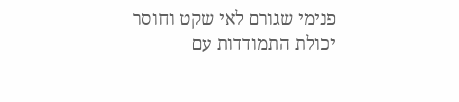פנימי שגורם לאי שקט וחוסר יכולת התמודדות עם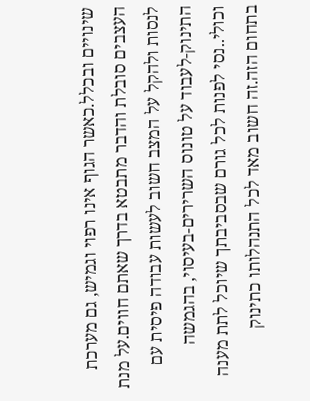שינויים ובכלל.כאשר הגוף אינו רפוי וגמיש, גם מערכת העצבים סובלת והדבר מתבטא בדרך שאתם חווים.על מנת לנסות ולהקל על המצב חשוב לעשות עבודה פיסית עם התינוק-לעבוד על טונוס השרירים-בעיסוי, בהגמשה וכולי..נסי לפנות לכל גורם שבסביבתך שיוכל לתת מענה בתחום הזה.זה חשוב מאד לכל התנהלותו כתינוק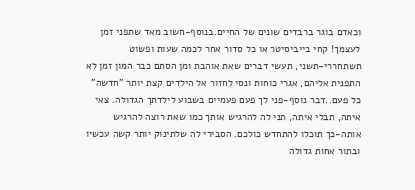וכאדם בוגר ברבדים שונים של החיים.בנוסף-חשוב מאד שתפני זמן לעצמך! קחי בייביסיטר או כל סדור אחר לכמה שעות ופשוט תשתחררי-תשני, תעשי דברים שאת אוהבת ומן הסתם כבר המון זמן לא התפנית אליהם, אגרי כוחות ונסי לחזור אל הילדים קצת יותר "חדשה" כל פעם..דבר נוסף-פני לך פעם פעמיים בשבוע לילדתך הגדולה. צאי איתה, תבלי איתה, תני לה להרגיש אותך כמו שאת רוצה להרגיש אותה-כך תוכלו להתחדש כולכם. הסבירי לה שלתינוק יותר קשה עכשיו ובתור אחות גדולה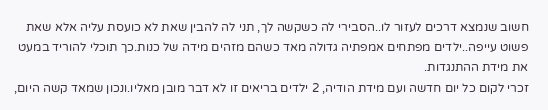חשוב שנמצא דרכים לעזור לו..הסבירי לה כשקשה לך, תני לה להבין שאת לא כועסת עליה אלא שאת פשוט עייפה..ילדים מפתחים אמפתיה גדולה מאד כשהם מזהים מידה של כנות.כך תוכלי להוריד במעט את מידת ההתנגדות.
זכרי לקום כל יום חדשה ועם מידת הודיה, 2 ילדים בריאים זו לא דבר מובן מאליו.ונכון שמאד קשה היום,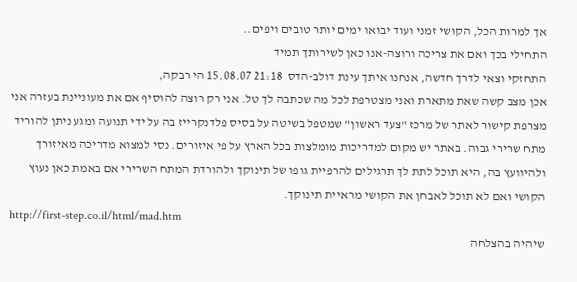אך למרות הכל, הקושי זמני ועוד יבואו ימים יותר טובים ויפים..
התחילי בכך ואם את צריכה ורוצה-אנו כאן לשירותך תמיד
התחזקי וצאי לדרך חדשה, אנחנו איתך עינת דולב-הדס  21:18 15.08.07 הי רבקה,
אכן מצב קשה שאת מתארת ואני מצטרפת לכל מה שכתבה לך טל. אני רק רוצה להוסיף אם את מעוניינת בעזרה אני מצרפת קישור לאתר של מרכז "צעד ראשון" שמטפל בשיטה על בסיס פלדנקרייז בה על ידי תנועה ומגע ניתן להוריד מתח שרירי גבוה. באתר יש מקום למדריכות מומלצות בכל הארץ על פי איזורים. נסי למצוא מדריכה מאיזורך ולהיוועץ בה, היא תוכל לתת לך תרגילים להרפיית גופו של תינוקך ולהורדת המתח השרירי אם באמת כאן נעוץ הקושי ואם לא תוכל לאבחן את הקושי מראיית תינוקך.
http://first-step.co.il/html/mad.htm
שיהיה בהצלחה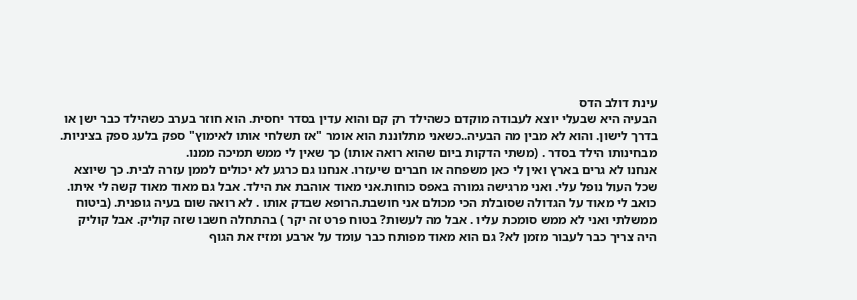עינת דולב הדס
הבעיה היא שבעלי יוצא לעבודה מוקדם כשהילד רק קם והוא עדין בסדר יחסית. הוא חוזר בערב כשהילד כבר ישן או בדרך לישון. והוא לא מבין מה הבעיה..כשאני מתלוננת הוא אומר "אז תשלחי אותו לאימוץ" ספק בלעג ספק בציניות. מבחינותו הילד בסדר . (משתי הדקות ביום שהוא רואה אותו) כך שאין לי ממש תמיכה ממנו.
אנחנו לא גרים בארץ ואין לי כאן משפחה או חברים שיעזרו. אנחנו גם כרגע לא יכולים לממן עזרה לבית. כך שיוצא שכל העול נופל עלי. ואני מרגישה גמורה באפס כוחות.אני מאוד אוהבת את הילד. אבל גם מאוד מאוד קשה לי איתו. כואב לי מאוד על הגדולה שסובלת הכי מכולם אני חושבת.הרופא שבדק אותו . לא רואה שום בעיה גופנית. (ביטוח ממשלתי ואני לא ממש סומכת עליו . אבל מה לעשות? בטוח פרט זה יקר ) בהתחלה חשבו שזה קוליק. אבל קוליק היה צריך כבר לעבור מזמן לא? גם הוא מאוד מפותח כבר עומד על ארבע ומזיז את הגוף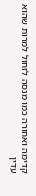קדימה ואחורה כמו מנסה לזחול למרות שהוא עדין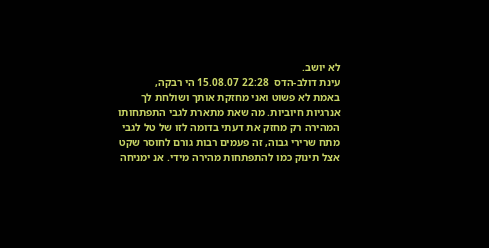לא יושב.
עינת דולב-הדס  22:28 15.08.07 הי רבקה,
באמת לא פשוט ואני מחזקת אותך ושולחת לך אנרגיות חיוביות. מה שאת מתארת לגבי התפתחותו המהירה רק מחזק את דעתי בדומה לזו של טל לגבי מתח שרירי גבוה, זה פעמים רבות גורם לחוסר שקט אצל תינוק כמו להתפתחות מהירה מידי. אנ ימניחה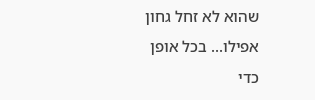שהוא לא זחל גחון אפילו... בכל אופן כדי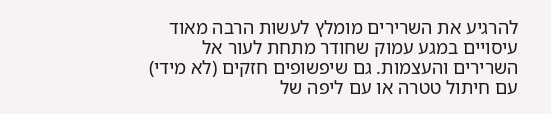להרגיע את השרירים מומלץ לעשות הרבה מאוד עיסויים במגע עמוק שחודר מתחת לעור אל השרירים והעצמות. גם שיפשופים חזקים (לא מידי) עם חיתול טטרה או עם ליפה של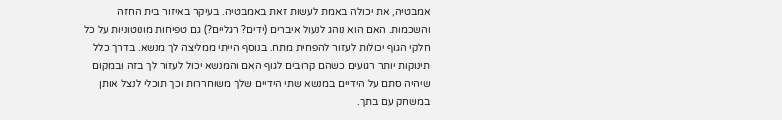אמבטיה, את יכולה באמת לעשות זאת באמבטיה. בעיקר באיזור בית החזה והשכמות. האם הוא נוהג לנעול איברים (ידים? רגליים?) גם טפיחות מונוטוניות על כל חלקי הגוף יכולות לעזור להפחית מתח. בנוסף הייתי ממליצה לך מנשא. בדרך כלל תינוקות יותר רגועים כשהם קרובים לגוף האם והמנשא יכול לעזור לך בזה ובמקום שיהיה סתם על הידיים במנשא שתי הידיים שלך משוחררות וכך תוכלי לנצל אותן במשחק עם בתך.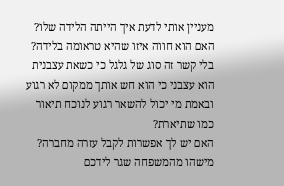מעניין אותי לדעת איך הייתה הלידה שלו? האם הוא חווה איזו שהיא טראומה בלידה?
בלי קשר זה סוג של גלגל כי כשאת עצבנית הוא עצבני כי הוא חש אותך ממקום לא רגוע ובאמת מי יכול להשאר רגוע לנוכח תיאור כמו שתיארת?
האם יש לך אפשרות לקבל עזרה מחברה? מישהו מהמשפחה שגר לידכם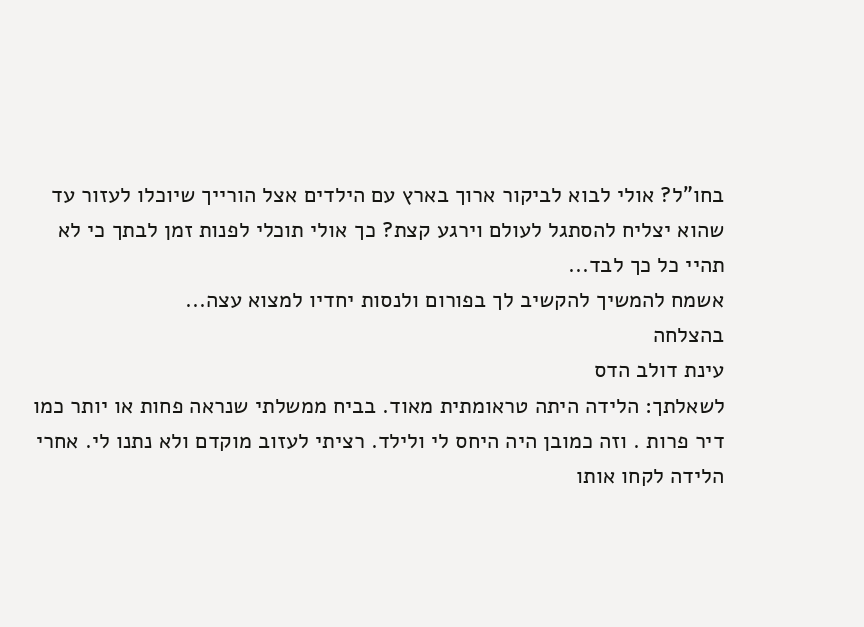בחו"ל? אולי לבוא לביקור ארוך בארץ עם הילדים אצל הורייך שיוכלו לעזור עד שהוא יצליח להסתגל לעולם וירגע קצת? כך אולי תוכלי לפנות זמן לבתך כי לא תהיי כל כך לבד...
אשמח להמשיך להקשיב לך בפורום ולנסות יחדיו למצוא עצה...
בהצלחה
עינת דולב הדס
לשאלתך: הלידה היתה טראומתית מאוד. בביח ממשלתי שנראה פחות או יותר כמו דיר פרות . וזה כמובן היה היחס לי ולילד. רציתי לעזוב מוקדם ולא נתנו לי. אחרי הלידה לקחו אותו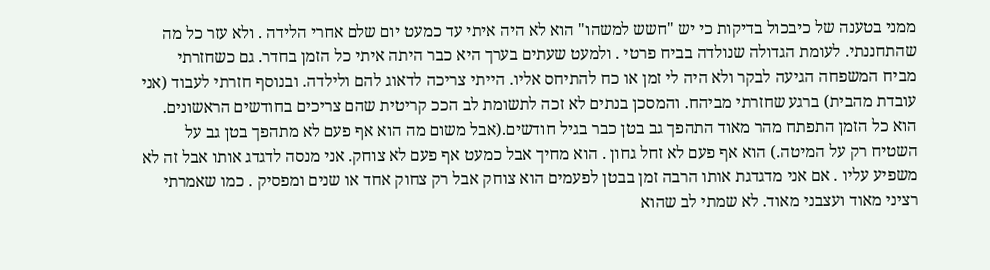ממני בטענה של כיבכול בדיקות כי יש "חשש למשהו" הוא לא היה איתי עד כמעט יום שלם אחרי הלידה . ולא עזר כל מה שהתחננתי. לעומת הגדולה שנולדה בביח פרטי . ולמעט שעתים בערך היא כבר היתה איתי כל הזמן בחדר. גם כשחזרתי מביח המשפחה הגיעה לבקר ולא היה לי זמן או כח להתיחס אליו. הייתי צריכה לדאוג להם ולילדה. ובנוסף חזרתי לעבוד (אני עובדת מהבית) ברגע שחזרתי מביהח. והמסכן בנתים לא זכה לתשומת לב הככ קריטית שהם צריכים בחודשים הראשונים. הוא כל הזמן התפתח מהר מאוד התהפך גב בטן כבר בגיל חודשים.(אבל משום מה הוא אף פעם לא מתהפך בטן גב על השטיח רק על המיטה.) הוא אף פעם לא זחל גחון . הוא מחיך אבל כמעט אף פעם לא צוחק. אני מנסה לדגדג אותו אבל זה לא משפיע עליו . אם אני מדגדגת אותו הרבה זמן בבטן לפעמים הוא צוחק אבל רק צחוק אחד או שנים ומפסיק . כמו שאמרתי רציני מאוד ועצבני מאוד. לא שמתי לב שהוא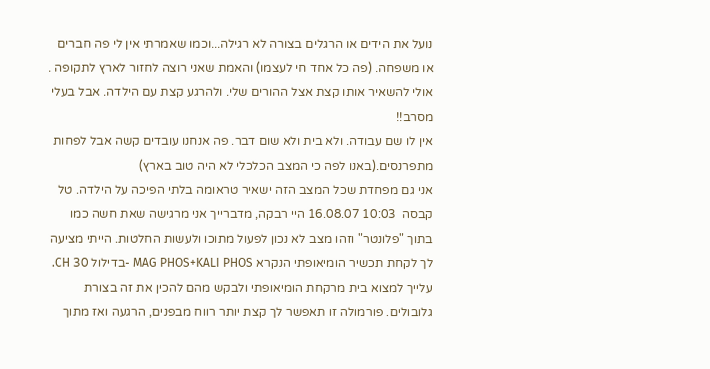נועל את הידים או הרגלים בצורה לא רגילה...וכמו שאמרתי אין לי פה חברים או משפחה. (פה כל אחד חי לעצמו) והאמת שאני רוצה לחזור לארץ לתקופה . אולי להשאיר אותו קצת אצל ההורים שלי. ולהרגע קצת עם הילדה. אבל בעלי מסרב!!
אין לו שם עבודה. ולא בית ולא שום דבר. פה אנחנו עובדים קשה אבל לפחות מתפרנסים.(באנו לפה כי המצב הכלכלי לא היה טוב בארץ)
אני גם מפחדת שכל המצב הזה ישאיר טראומה בלתי הפיכה על הילדה. טל קבסה  10:03 16.08.07 היי רבקה, מדברייך אני מרגישה שאת חשה כמו בתוך "פלונטר" וזהו מצב לא נכון לפעול מתוכו ולעשות החלטות. הייתי מציעה לך לקחת תכשיר הומיאופתי הנקרא MAG PHOS+KALI PHOS -בדילול 30 CH. עלייך למצוא בית מרקחת הומיאופתי ולבקש מהם להכין את זה בצורת גלובולים. פורמולה זו תאפשר לך קצת יותר רווח מבפנים, הרגעה ואז מתוך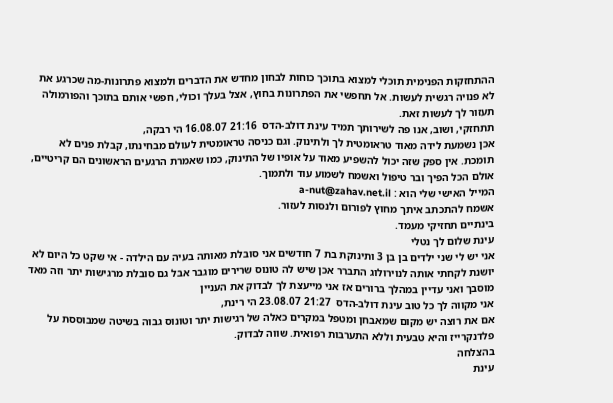ההתחזקות הפנימית תוכלי למצוא בתוכך כוחות לבחון מחדש את הדברים ולמצוא פתרונות-מה שכרגע את לא פנויה רגשית לעשות. אל תחפשי את הפתרונות בחוץ, אצל בעלך וכולי, חפשי אותם בתוכך והפורמולה תעזור לך לעשות זאת.
תתחזקי, ושוב, אנו פה לשירותך תמיד עינת דולב-הדס  21:16 16.08.07 הי רבקה,
אכן נשמעת לידה מאוד טראומטית לך ולתינוק. וגם כניסה טראומטית לעולם מבחינתו, קבלת פנים לא תומכת. אין ספק שזה יכול להשפיע מאוד על אופיו של התינוק, כמו שאמרת הרגעים הראשונים הם קריטיים, אולם הכל הפיך ובר טיפול ואשמח לשמוע עוד ולתמוך.
המייל האישי שלי הוא : a-nut@zahav.net.il
אשמח להתכתב איתך מחוץ לפורום ולנסות לעזור.
בינתיים תחזיקי מעמד.
עינת שלום לך נטלי
אני יש לי שני ילדים בן בן 3 ותינוקת בת 7 חודשים אני סובלת מאותה בעיה עם הילדה - אי שקט כל היום לא יושנת לקחתי אותה לנוירולוג התברר אכן שיש לה טונוס שרירים מוגבר אבל גם סובלת מרגישות יתר וזה מאד מוסבך ואני עדיין במהלך ברורים אז אני מייעצת לך לבדוק את העניין
אני מקווה לך כל טוב עינת דולב-הדס  21:27 23.08.07 הי רינת,
אם את רוצה יש מקום שמאבחן ומטפל במקרים כאלה של רגישות יתר וטונוס גבוה בשיטה שמבוססת על פלדנקרייז והיא טבעית וללא התערבות רפואית. שווה לבדוק.
בהצלחה
עינת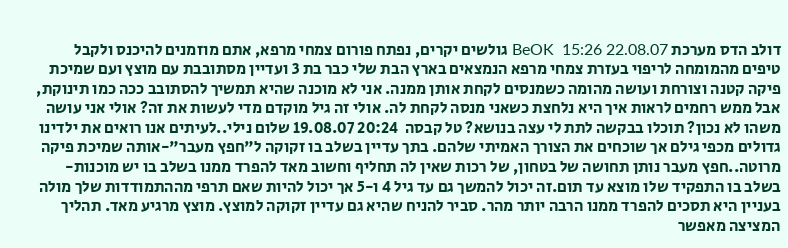דולב הדס מערכת BeOK  15:26 22.08.07 גולשים יקרים, נפתח פורום צמחי מרפא, אתם מוזמנים להיכנס ולקבל טיפים מהמומחה לריפוי בעזרת צמחי מרפא הנמצאים בארץ הבת שלי כבר בת 3 ועדיין מסתובבת עם מוצץ ועם שמיכת פיקה קטנה וצורחת ועושה מהומה כשמנסים לקחת אותן ממנה. אני לא מוכנה שהיא תמשיך להסתובב ככה כמו תינוקת, אבל ממש רחמים לראות איך היא נלחצת כשאני מנסה לקחת לה. אולי זה גיל מוקדם מדי לעשות את זה? אולי אני עושה משהו לא נכון? תוכלו בבקשה לתת לי עצה בנושא? טל קבסה  20:24 19.08.07 שלום נילי..לעיתים אנו רואים את ילדינו גדולים מכפי גילם אך שוכחים את הצורך האמיתי שלהם. בתך עדיין בשלב בו זקוקה ל"חפץ מעבר"-אותה שמיכת פיקה מרוטה..חפץ מעבר נותן תחושה של בטחון, של רכות שאין לה תחליף וחשוב מאד להפרד ממנו בשלב בו יש מוכנות-בשלב בו התפקיד שלו מוצא עד תום.זה יכול להמשך גם עד גיל 4 ו-5 אך יכול להיות שאם תרפי מההתמודדות שלך מולה בעניין היא תסכים להפרד ממנו הרבה יותר מהר. סביר להניח שהיא גם עדיין זקוקה למוצץ. מוצץ מרגיע מאד. תהליך המציצה מאפשר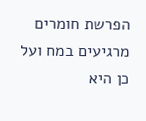הפרשת חומרים מרגיעים במח ועל כן היא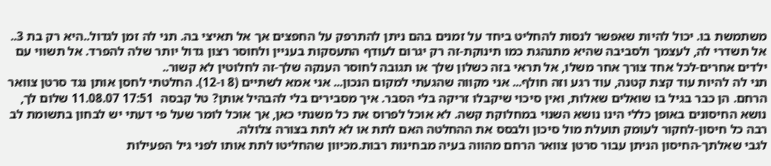משתמשת בו. יכול להיות שאפשר לנסות להחליט ביחד על זמנים בהם ניתן להתרפק על החפצים אך אל תאיצי בה. תני לה זמן לגדול..היא רק בת 3.. אל תשדרי לה, לעצמך ולסביבה שהיא מתנהגת כמו תינוקת-זה רק יגרום לעודף התעסקות בעניין ולחוסר רצון גדול יותר שלה להפרד. אל תשווי עם ילדים אחרים-לכל אחד צורך אחר משלו, אל תראי בזה כשלון שלך או תגובה לחוסר הענקה שלך-זה לחלוטין לא קשור..
תני לה להיות עוד קצת קטנה, עוד רגע וזה חולף... אני מקווה שהגעתי למקום הנכון... אני אמא לשתיים (8 ו-12). החלטתי לחסן אותן נגד סרטן צוואר הרחם. הן כבר בגיל בו שואלים שאלות, ואין סיכוי שיקבלו זריקה בלי הסבר. איך מסבירים בלי להבהיל אותן? טל קבסה  17:51 11.08.07 שלום לך, נושא החיסונים באופן כללי הינו נושא השנוי במחלוקת קשה. לא אוכל לפרוס את כל משנתי כאן, אך אוכל לומר שעל פי דעתי יש לבחון בתשומת לב רבה כל חיסון-לחקור לעומק תועלת מול סיכון ולבסס את ההחלטה האם לתת או לא לתת בצורה צלולה.
לגבי שאלתך-החיסון הניתן עבור סרטן צוואר הרחם מהווה בעיה מבחינות רבות.מכיוון שהחליטו לתת אותו לפני גיל הפעילות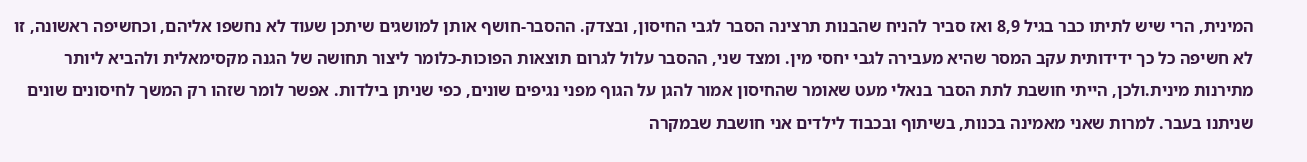המינית, הרי שיש לתיתו כבר בגיל 8,9 ואז סביר להניח שהבנות תרצינה הסבר לגבי החיסון, ובצדק. ההסבר-חושף אותן למושגים שיתכן שעוד לא נחשפו אליהם, וכחשיפה ראשונה, זו לא חשיפה כל כך ידידותית עקב המסר שהיא מעבירה לגבי יחסי מין. ומצד שני, ההסבר עלול לגרום תוצאות הפוכות-כלומר ליצור תחושה של הגנה מקסימאלית ולהביא ליותר מתירנות מינית.ולכן, הייתי חושבת לתת הסבר בנאלי מעט שאומר שהחיסון אמור להגן על הגוף מפני נגיפים שונים, כפי שניתן בילדות. אפשר לומר שזהו רק המשך לחיסונים שונים שניתנו בעבר. למרות שאני מאמינה בכנות, בשיתוף ובכבוד לילדים אני חושבת שבמקרה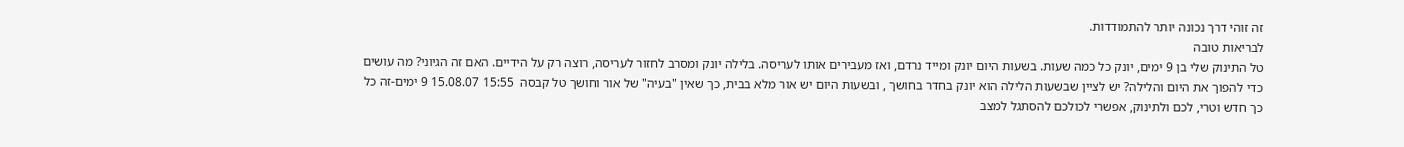זה זוהי דרך נכונה יותר להתמודדות.
לבריאות טובה
טל התינוק שלי בן 9 ימים, יונק כל כמה שעות. בשעות היום יונק ומייד נרדם, ואז מעבירים אותו לעריסה. בלילה יונק ומסרב לחזור לעריסה, רוצה רק על הידיים. האם זה הגיוני? מה עושים כדי להפוך את היום והלילה? יש לציין שבשעות הלילה הוא יונק בחדר בחושך , ובשעות היום יש אור מלא בבית, כך שאין "בעיה" של אור וחושך טל קבסה  15:55 15.08.07 9 ימים-זה כל כך חדש וטרי, לכם ולתינוק, אפשרי לכולכם להסתגל למצב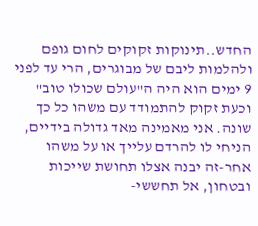החדש..תינוקות זקוקים לחום גופם ולהלמות ליבם של מבוגרים, הרי עד לפני 9 ימים הוא היה ה"עולם שכולו טוב" וכעת זקוק להתמודד עם משהו כל כך שונה. אני מאמינה מאד גדולה בידיים, הניחי לו להרדם עלייך או על משהו אחר-זה יבנה אצלו תחושת שייכות ובטחון, אל תחששי-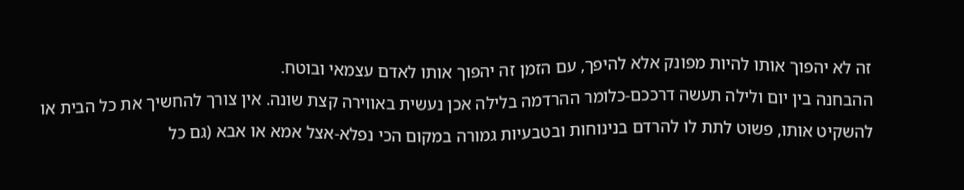זה לא יהפוך אותו להיות מפונק אלא להיפך, עם הזמן זה יהפוך אותו לאדם עצמאי ובוטח.
ההבחנה בין יום ולילה תעשה דרככם-כלומר ההרדמה בלילה אכן נעשית באווירה קצת שונה. אין צורך להחשיך את כל הבית או להשקיט אותו, פשוט לתת לו להרדם בנינוחות ובטבעיות גמורה במקום הכי נפלא-אצל אמא או אבא (גם כל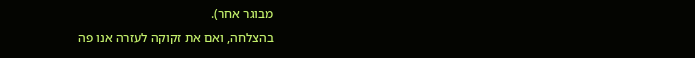מבוגר אחר).
בהצלחה, ואם את זקוקה לעזרה אנו פה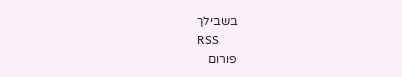בשבילך
RSS
פורום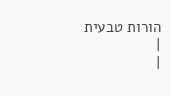הורות טבעית
|
|